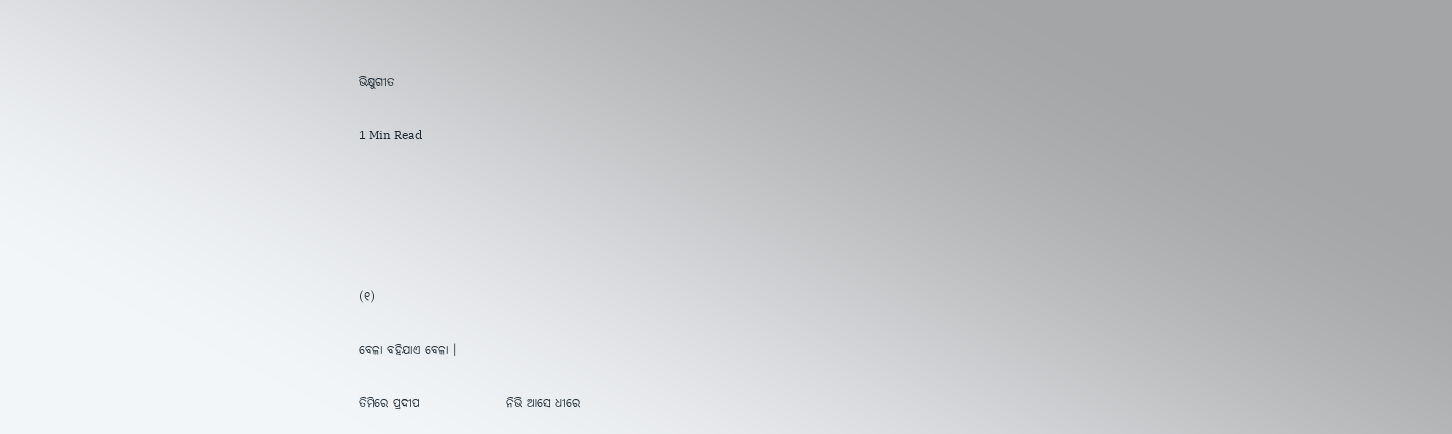ଭିକ୍ଷୁଗୀତ

1 Min Read





(୧)

ବେଳା ବହିଯାଏ ବେଳା ।

ତିମିରେ ପ୍ରଦୀପ                  ନିଭି ଆସେ ଧୀରେ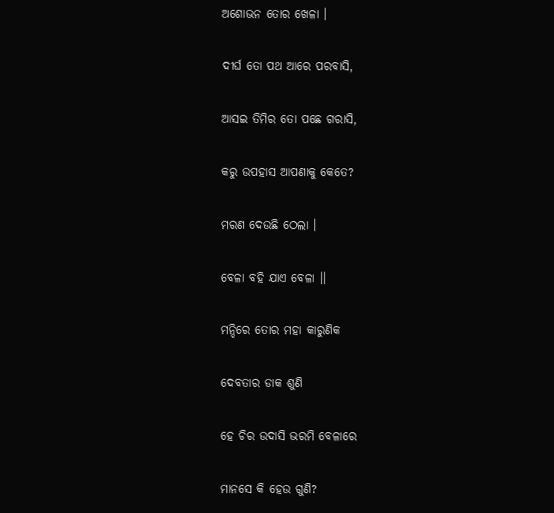ଅଶୋଭନ ତୋର ଖେଳା ।

ଦୀର୍ଘ ତୋ ପଥ ଆରେ ପରବାସି,

ଆସଇ ତିମିର ତୋ ପଛେ ଗରାସି,

କରୁ ଉପହାସ ଆପଣାକୁ କେତେ?

ମରଣ ଦେଉଛି ଠେଲା ।

ବେଳା ବହି ଯାଏ ବେଳା ।।

ମନ୍ଦିରେ ତୋର ମହା କାରୁଣିକ

ଦେବତାର ଡାକ ଶୁଣି

ହେ ଚିର ଉଦାସି ଭରମି ବେଳାରେ

ମାନସେ କି ହେଉ ଗୁଣି?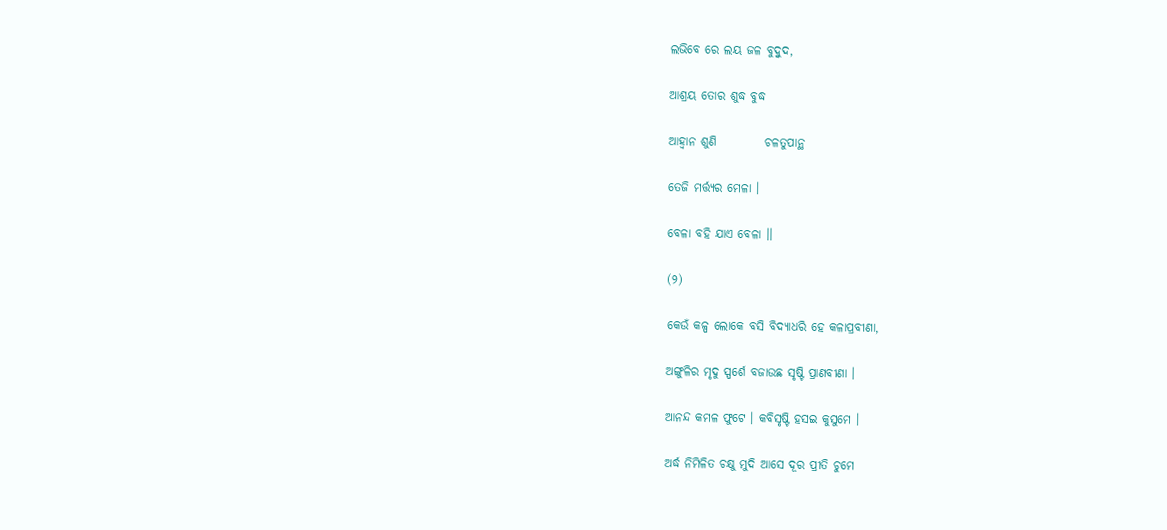ଲଭିବେ ରେ ଲୟ ଜଳ ବୁଦ୍ବୁଦ,

ଆଶ୍ରୟ ତୋର ଶୁଦ୍ଧ ବୁଦ୍ଧ

ଆହ୍ୱାନ ଶୁଣି          ଚଳତୁପାନ୍ଥ

ତେଜି ମର୍ତ୍ତ୍ୟର ମେଳା ।

ବେଳା ବହି ଯାଏ ବେଳା ।।

(୨)

କେଉଁ କଳ୍ପ ଲୋକେ ବସି ବିଦ୍ୟାଧରି ହେ କଳାପ୍ରବୀଣା,

ଅଙ୍ଗୁଳିର ମୃଦୁ ସ୍ପର୍ଶେ ବଜାଉଛ ସୃଷ୍ଟି ପ୍ରାଣବୀଣା ।

ଆନନ୍ଦ କମଳ ଫୁଟେ । କବିସୃଷ୍ଟି ହସଇ କୁସୁମେ ।

ଅର୍ଦ୍ଧ ନିମିଳିତ ଚକ୍ଷୁ ମୁଦି ଆସେ ଦୂର ପ୍ରୀତି ଚୁମେ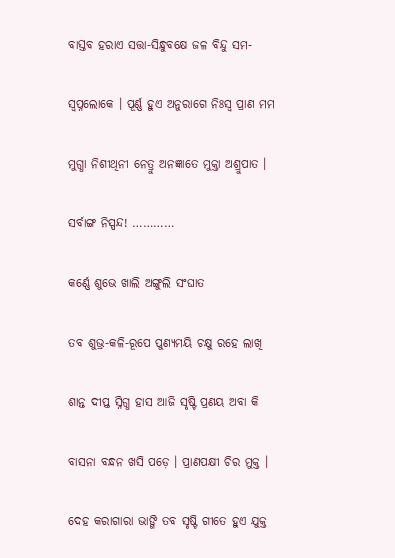ବାସ୍ତବ ହରାଏ ସତ୍ତା-ସିନ୍ଧୁବକ୍ଷେ ଜଳ ବିନ୍ଦୁ ସମ-

ସ୍ୱପ୍ନଲୋକେ । ପୂର୍ଣ୍ଣ ହୁଏ ଅନୁରାଗେ ନିଃସ୍ୱ ପ୍ରାଣ ମମ

ମୁଗ୍ଧା ନିଶୀଥିନୀ ନେତ୍ରୁ ଅନଜ୍ଞାତେ ମୁକ୍ତା ଅଶ୍ରୁପାତ ।

ସର୍ବାଙ୍ଗ ନିସ୍ପନ୍ଦ! …………

କର୍ଣ୍ଣେ ଶୁଭେ ଖାଲି ଅଙ୍ଗୁଲି ସଂଘାତ

ତବ ଶୁଭ୍ର-କଳି-ରୂପେ ପୁଣ୍ୟମୟି ଚକ୍ଷୁ ରହେ ଲାଖି

ଶାନ୍ତ ଦୀପ୍ତ ସ୍ନିଗ୍ଧ ହାସ ଆଜି ସୃଷ୍ଟି ପ୍ରଣୟ ଅବା କି

ବାସନା ବନ୍ଧନ ଖସି ପଡ଼େ । ପ୍ରାଣପକ୍ଷୀ ଚିର ମୁକ୍ତ ।

ଦେହ କରାଗାରା ଭାଙ୍ଗି ତବ ସୃଷ୍ଟି ଗୀତେ ହୁଏ ଯୁକ୍ତ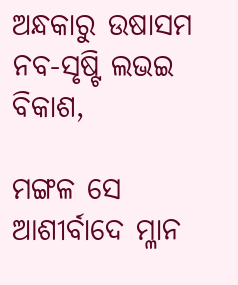ଅନ୍ଧକାରୁ ଉଷାସମ ନବ-ସୃଷ୍ଟି ଲଭଇ ବିକାଶ,

ମଙ୍ଗଳ ସେ ଆଶୀର୍ବାଦେ ମ୍ଳାନ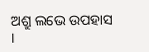ଅଶ୍ରୁ ଲଭେ ଉପହାସ ।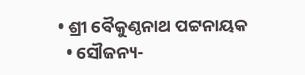• ଶ୍ରୀ ବୈକୁଣ୍ଠନାଥ ପଟ୍ଟନାୟକ
  • ସୌଜନ୍ୟ-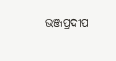ଭଞ୍ଜପ୍ରଦୀପ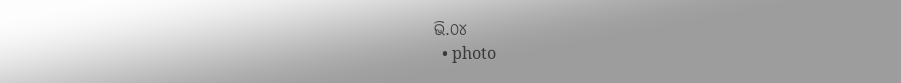ଭି.୦୪
  • photo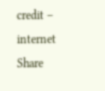credit – internet
Share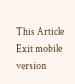This Article
Exit mobile version